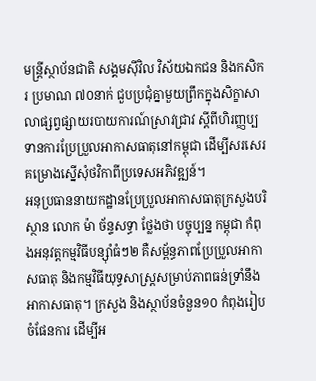មន្ត្រីស្ថាប័នជាតិ សង្គមស៊ីវិល វិស័យឯកជន និងកសិករ ប្រមាណ ៧០នាក់ ជួបប្រជុំគ្នាមួយព្រឹកក្នុងសិក្ខាសាលាផ្សព្វផ្សាយរបាយការណ៍ស្រាវជ្រាវ ស្ដីពីហិរញ្ញប្បទានការប្រែប្រួលអាកាសធាតុនៅកម្ពុជា ដើម្បីសរសេរគម្រោងស្នើសុំថវិកាពីប្រទេសអភិវឌ្ឍន៍។
អនុប្រធាននាយកដ្ឋានប្រែប្រួលអាកាសធាតុក្រសួងបរិស្ថាន លោក ម៉ា ច័ន្ទសទ្ធា ថ្លែងថា បច្ចុប្បន្ន កម្ពុជា កំពុងអនុវត្តកម្មវិធីបន្ស៊ាំធំៗ២ គឺសម្ព័ន្ធភាពប្រែប្រួលអាកាសធាតុ និងកម្មវិធីយុទ្ធសាស្ត្រសម្រាប់ភាពធន់ទ្រាំនឹងអាកាសធាតុ។ ក្រសួង និងស្ថាប័នចំនួន១០ កំពុងរៀបចំផែនការ ដើម្បីអ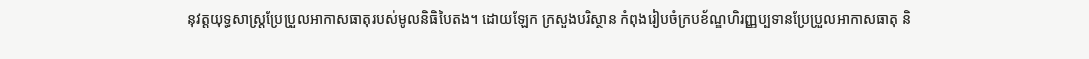នុវត្តយុទ្ធសាស្ត្រប្រែប្រួលអាកាសធាតុរបស់មូលនិធិបៃតង។ ដោយឡែក ក្រសួងបរិស្ថាន កំពុងរៀបចំក្របខ័ណ្ឌហិរញ្ញប្បទានប្រែប្រួលអាកាសធាតុ និ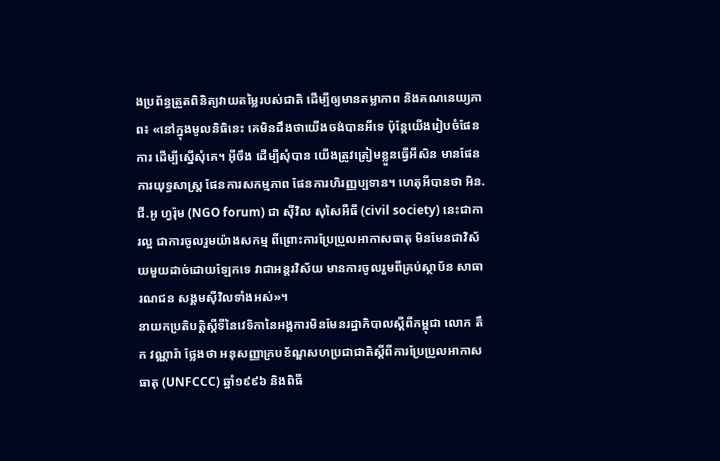ងប្រព័ន្ធត្រួតពិនិត្យវាយតម្លៃរបស់ជាតិ ដើម្បីឲ្យមានតម្លាភាព និងគណនេយ្យភាព៖ «នៅក្នុងមូលនិធិនេះ គេមិនដឹងថាយើងចង់បានអីទេ ប៉ុន្តែយើងរៀបចំផែនការ ដើម្បីស្នើសុំគេ។ អ៊ីចឹង ដើម្បីសុំបាន យើងត្រូវត្រៀមខ្លួនធ្វើអីសិន មានផែនការយុទ្ធសាស្ត្រ ផែនការសកម្មភាព ផែនការហិរញ្ញប្បទាន។ ហេតុអីបានថា អិន.ជី.អូ ហ្វរ៉ុម (NGO forum) ជា ស៊ីវិល សុសៃអឺធី (civil society) នេះជាការល្អ ជាការចូលរួមយ៉ាងសកម្ម ពីព្រោះការប្រែប្រួលអាកាសធាតុ មិនមែនជាវិស័យមួយដាច់ដោយឡែកទេ វាជាអន្តរវិស័យ មានការចូលរួមពីគ្រប់ស្ថាប័ន សាធារណជន សង្គមស៊ីវិលទាំងអស់»។
នាយកប្រតិបត្តិស្តីទីនៃវេទិកានៃអង្គការមិនមែនរដ្ឋាភិបាលស្ដីពីកម្ពុជា លោក តឹក វណ្ណារ៉ា ថ្លែងថា អនុសញ្ញាក្របខ័ណ្ឌសហប្រជាជាតិស្ដីពីការប្រែប្រួលអាកាសធាតុ (UNFCCC) ឆ្នាំ១៩៩៦ និងពិធី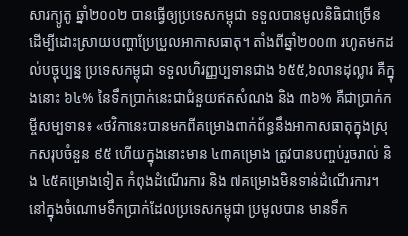សារក្យូតូ ឆ្នាំ២០០២ បានធ្វើឲ្យប្រទេសកម្ពុជា ទទួលបានមូលនិធិជាច្រើន ដើម្បីដោះស្រាយបញ្ហាប្រែប្រួលអាកាសធាតុ។ តាំងពីឆ្នាំ២០០៣ រហូតមកដល់បច្ចុប្បន្ន ប្រទេសកម្ពុជា ទទួលហិរញ្ញប្បទានជាង ៦៥៥,៦លានដុល្លារ គឺក្នុងនោះ ៦៤% នៃទឹកប្រាក់នេះជាជំនួយឥតសំណង និង ៣៦% គឺជាប្រាក់កម្ចីសម្បទាន៖ «ថវិកានេះបានមកពីគម្រោងពាក់ព័ន្ធនឹងអាកាសធាតុក្នុងស្រុកសរុបចំនួន ៩៥ ហើយក្នុងនោះមាន ៤៣គម្រោង ត្រូវបានបញ្ចប់រួចរាល់ និង ៤៥គម្រោងទៀត កំពុងដំណើរការ និង ៧គម្រោងមិនទាន់ដំណើរការ។ នៅក្នុងចំណោមទឹកប្រាក់ដែលប្រទេសកម្ពុជា ប្រមូលបាន មានទឹក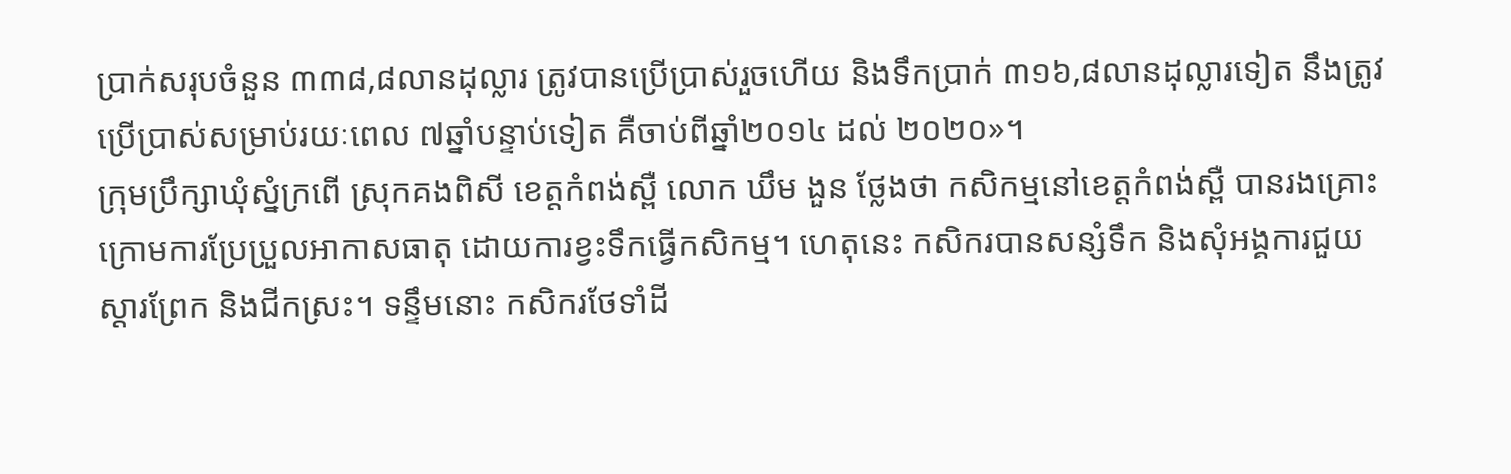ប្រាក់សរុបចំនួន ៣៣៨,៨លានដុល្លារ ត្រូវបានប្រើប្រាស់រួចហើយ និងទឹកប្រាក់ ៣១៦,៨លានដុល្លារទៀត នឹងត្រូវប្រើប្រាស់សម្រាប់រយៈពេល ៧ឆ្នាំបន្ទាប់ទៀត គឺចាប់ពីឆ្នាំ២០១៤ ដល់ ២០២០»។
ក្រុមប្រឹក្សាឃុំស្នំក្រពើ ស្រុកគងពិសី ខេត្តកំពង់ស្ពឺ លោក ឃឹម ងួន ថ្លែងថា កសិកម្មនៅខេត្តកំពង់ស្ពឺ បានរងគ្រោះក្រោមការប្រែប្រួលអាកាសធាតុ ដោយការខ្វះទឹកធ្វើកសិកម្ម។ ហេតុនេះ កសិករបានសន្សំទឹក និងសុំអង្គការជួយស្ដារព្រែក និងជីកស្រះ។ ទន្ទឹមនោះ កសិករថែទាំដី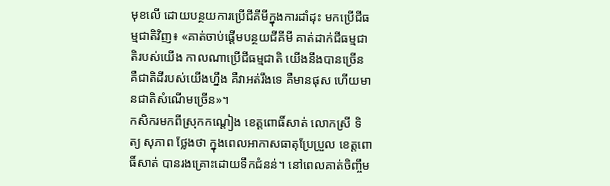មុខលើ ដោយបន្ថយការប្រើជីគីមីក្នុងការដាំដុះ មកប្រើជីធម្មជាតិវិញ៖ «គាត់ចាប់ផ្ដើមបន្ថយជីគីមី គាត់ដាក់ជីធម្មជាតិរបស់យើង កាលណាប្រើជីធម្មជាតិ យើងនឹងបានច្រើន គឺជាតិដីរបស់យើងហ្នឹង គឺវាអត់រឹងទេ គឺមានផុស ហើយមានជាតិសំណើមច្រើន»។
កសិករមកពីស្រុកកណ្ដៀង ខេត្តពោធិ៍សាត់ លោកស្រី ទិត្យ សុភាព ថ្លែងថា ក្នុងពេលអាកាសធាតុប្រែប្រួល ខេត្តពោធិ៍សាត់ បានរងគ្រោះដោយទឹកជំនន់។ នៅពេលគាត់ចិញ្ចឹម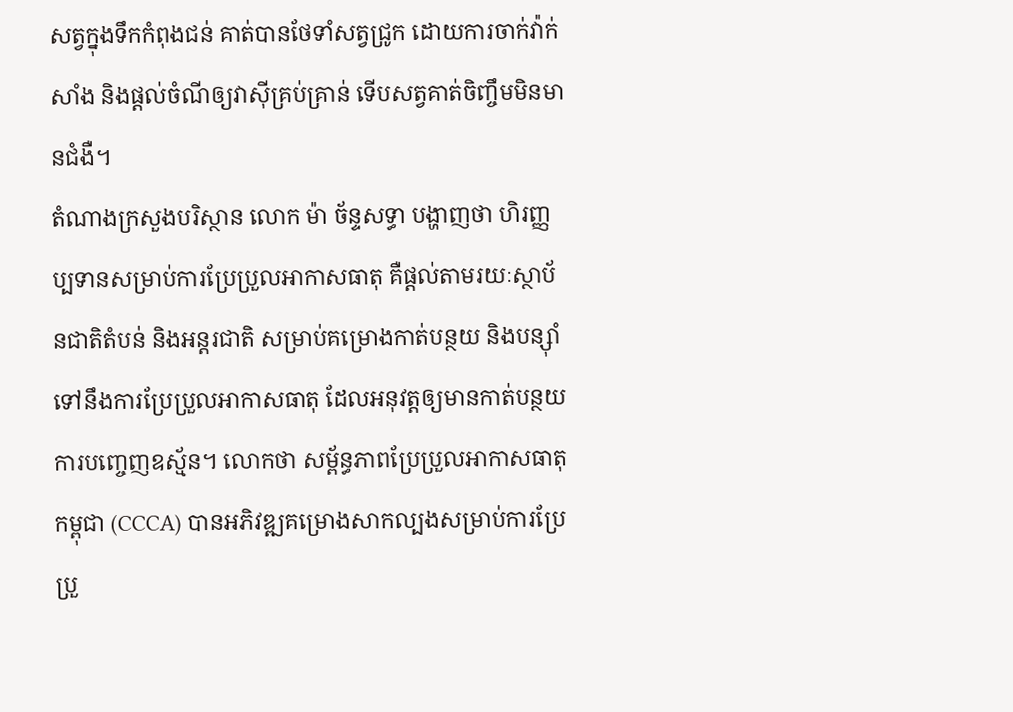សត្វក្នុងទឹកកំពុងជន់ គាត់បានថែទាំសត្វជ្រូក ដោយការចាក់វ៉ាក់សាំង និងផ្តល់ចំណីឲ្យវាស៊ីគ្រប់គ្រាន់ ទើបសត្វគាត់ចិញ្ចឹមមិនមានជំងឺ។
តំណាងក្រសួងបរិស្ថាន លោក ម៉ា ច័ន្ទសទ្ធា បង្ហាញថា ហិរញ្ញប្បទានសម្រាប់ការប្រែប្រួលអាកាសធាតុ គឺផ្តល់តាមរយៈស្ថាប័នជាតិតំបន់ និងអន្តរជាតិ សម្រាប់គម្រោងកាត់បន្ថយ និងបន្ស៊ាំទៅនឹងការប្រែប្រួលអាកាសធាតុ ដែលអនុវត្តឲ្យមានកាត់បន្ថយការបញ្ចេញឧស្ម័ន។ លោកថា សម្ព័ន្ធភាពប្រែប្រួលអាកាសធាតុកម្ពុជា (CCCA) បានអភិវឌ្ឍគម្រោងសាកល្បងសម្រាប់ការប្រែប្រួ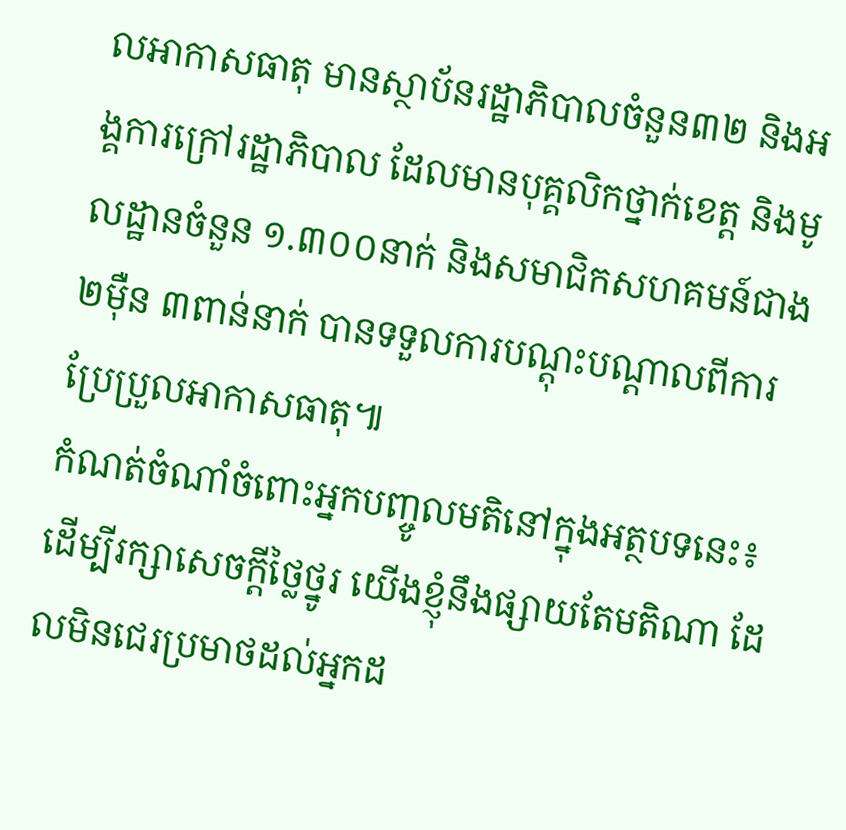លអាកាសធាតុ មានស្ថាប័នរដ្ឋាភិបាលចំនួន៣២ និងអង្គការក្រៅរដ្ឋាភិបាល ដែលមានបុគ្គលិកថ្នាក់ខេត្ត និងមូលដ្ឋានចំនួន ១.៣០០នាក់ និងសមាជិកសហគមន៍ជាង ២ម៉ឺន ៣ពាន់នាក់ បានទទួលការបណ្តុះបណ្ដាលពីការប្រែប្រួលអាកាសធាតុ៕
កំណត់ចំណាំចំពោះអ្នកបញ្ចូលមតិនៅក្នុងអត្ថបទនេះ៖
ដើម្បីរក្សាសេចក្ដីថ្លៃថ្នូរ យើងខ្ញុំនឹងផ្សាយតែមតិណា ដែលមិនជេរប្រមាថដល់អ្នកដ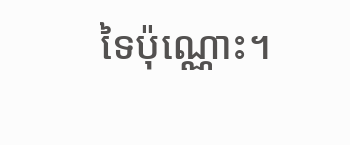ទៃប៉ុណ្ណោះ។